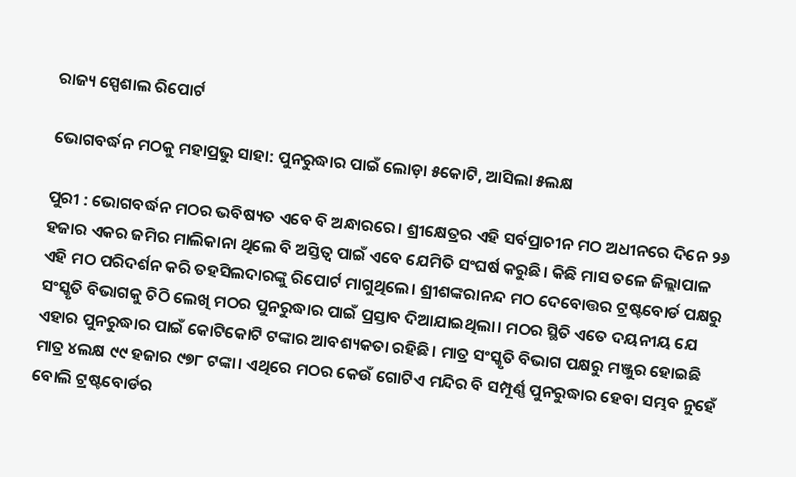ରାଜ୍ୟ ସ୍ପେଶାଲ ରିପୋର୍ଟ

ଭୋଗବର୍ଦ୍ଧନ ମଠକୁ ମହାପ୍ରଭୁ ସାହା: ପୁନରୁଦ୍ଧାର ପାଇଁ ଲୋଡ଼ା ୫କୋଟି, ଆସିଲା ୫ଲକ୍ଷ

ପୁରୀ : ଭୋଗବର୍ଦ୍ଧନ ମଠର ଭବିଷ୍ୟତ ଏବେ ବି ଅନ୍ଧାରରେ। ଶ୍ରୀକ୍ଷେତ୍ରର ଏହି ସର୍ବପ୍ରାଚୀନ ମଠ ଅଧୀନରେ ଦିନେ ୨୬ ହଜାର ଏକର ଜମିର ମାଲିକାନା ଥିଲେ ବି ଅସ୍ତିତ୍ବ ପାଇଁ ଏବେ ଯେମିତି ସଂଘର୍ଷ କରୁଛି। କିଛି ମାସ ତଳେ ‌ଜିଲ୍ଲାପାଳ ଏହି ମଠ ପରିଦର୍ଶନ କରି ତହସିଲଦାରଙ୍କୁ ରିପୋର୍ଟ ମାଗୁଥିଲେ। ଶ୍ରୀଶଙ୍କରାନନ୍ଦ ମଠ ଦେବୋତ୍ତର ଟ୍ରଷ୍ଟବୋର୍ଡ ପକ୍ଷରୁ ସଂସ୍କୃତି ବିଭାଗକୁ ଚିଠି ଲେଖି ମଠର ପୁନରୁଦ୍ଧାର ପାଇଁ ପ୍ରସ୍ତାବ ଦିଆଯାଇଥିଲା। ମଠର ସ୍ଥିତି ଏତେ ଦୟନୀୟ ଯେ ଏହାର ପୁନରୁଦ୍ଧାର ପାଇଁ କୋଟିକୋଟି ଟଙ୍କାର ଆବଶ୍ୟକତା ରହିଛି। ମାତ୍ର ସଂସ୍କୃତି ବିଭାଗ ପକ୍ଷରୁ ମଞ୍ଜୁର ହୋଇଛି ମାତ୍ର ୪ଲକ୍ଷ ୯୯ ହଜାର ୯୭୮ ଟଙ୍କା। ଏଥିରେ ମଠର କେଉଁ‌ ଗୋଟିଏ ମନ୍ଦିର ବି ସମ୍ପୂର୍ଣ୍ଣ ପୁନରୁଦ୍ଧାର ହେବା ସମ୍ଭବ ନୁହେଁ ବୋଲି ଟ୍ରଷ୍ଟବୋର୍ଡର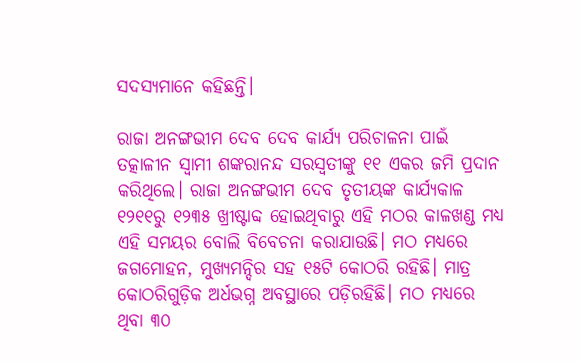ସଦସ୍ୟମାନେ କହିଛନ୍ତି।

ରାଜା ଅନଙ୍ଗଭୀମ ଦେବ ଦେବ କାର୍ଯ୍ୟ ପରିଚାଳନା ପାଇଁ ତତ୍କାଳୀନ ସ୍ବାମୀ ଶଙ୍କରାନନ୍ଦ ସରସ୍ବତୀଙ୍କୁ ୧୧ ଏକର ଜମି ‌ପ୍ରଦାନ କରିଥିଲେ। ରାଜା ଅନଙ୍ଗଭୀମ ଦେବ ତୃତୀୟଙ୍କ କାର୍ଯ୍ୟକାଳ ୧୨୧୧ରୁ ୧୨୩୫ ଖ୍ରୀଷ୍ଟାବ୍ଦ ହୋଇଥିବାରୁ ଏହି ମଠର କାଳଖଣ୍ଡ ମଧ୍ୟ ଏହି ସମୟର ବୋଲି ବିବେଚନା କରାଯାଉଛି। ମଠ ମଧ୍ୟରେ ଜଗମୋହନ, ମୁଖ୍ୟମନ୍ଦିର ସହ ୧୫ଟି କୋଠରି ରହିଛି। ମାତ୍ର କୋଠରିଗୁଡ଼ିକ ଅର୍ଧଭଗ୍ନ ଅବସ୍ଥାରେ ପଡ଼ିରହିଛି। ମଠ ମଧ୍ୟରେ ଥିବା ୩୦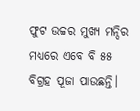ଫୁଟ ଉଚ୍ଚର ମୁଖ୍ୟ ମନ୍ଦିର ମଧ୍ୟରେ ଏବେ ବି ୫୫ ବିଗ୍ରହ ପୂଜା ପାଉଛନ୍ତି।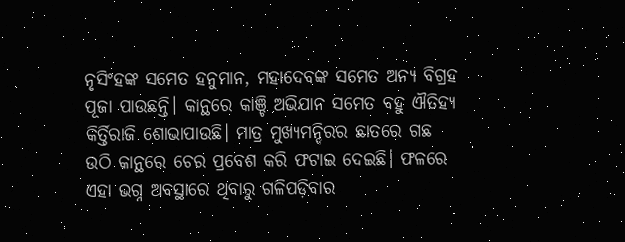ନୃସିଂହଙ୍କ ସମେତ ହନୁମାନ, ମହାଦେବଙ୍କ ସମେତ ଅନ୍ୟ ବିଗ୍ରହ ପୂଜା ପାଉଛନ୍ତି। କାନ୍ଥରେ କାଞ୍ଚି ଅଭିଯାନ ସମେତ ବହୁ ଐତିହ୍ୟ କିର୍ତ୍ତିରାଜି ଶୋଭାପାଉଛି। ମାତ୍ର ମୁଖ୍ୟମନ୍ଦିରର ଛାତରେ ଗଛ ଉଠି କାନ୍ଥରେ ଚେର ପ୍ରବେଶ କରି ଫଟାଇ ଦେଇଛି। ଫଳରେ ଏହା ଭଗ୍ନ ଅବସ୍ଥାରେ ଥିବାରୁ ଗଳିପଡ଼ିବାର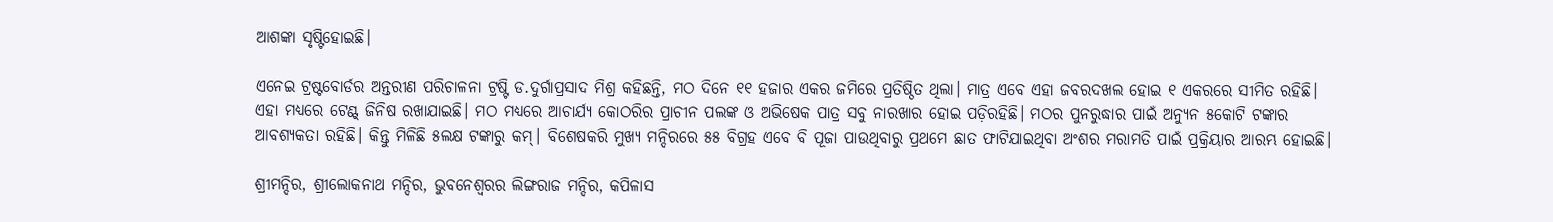ଆଶଙ୍କା ସୃଷ୍ଟିହୋଇଛି।

ଏନେଇ ଟ୍ରଷ୍ଟବୋର୍ଡର ଅନ୍ତରୀଣ ପରିଚାଳନା ଟ୍ରଷ୍ଟି ଡ.ଦୁର୍ଗାପ୍ରସାଦ ମିଶ୍ର କହିଛନ୍ତି, ମଠ ଦିନେ ୧୧ ହଜାର ଏକର ଜମିରେ ପ୍ରତିଷ୍ଠିତ ଥିଲା। ମାତ୍ର ଏବେ ଏହା ଜବରଦଖଲ ହୋଇ ୧ ଏକରରେ ସୀମିତ ରହିଛି। ଏହା ମଧ୍ୟରେ ଟେଣ୍ଟ୍‌ ଜିନିଷ ରଖାଯାଇଛି। ମଠ ମଧ୍ୟରେ ଆଚାର୍ଯ୍ୟ କୋଠରିର ପ୍ରାଚୀନ ପଲଙ୍କ ଓ ଅଭିଷେକ ପାତ୍ର ସବୁ ନାରଖାର ହୋଇ ପଡ଼ିରହିଛି। ମଠର ପୁନରୁଦ୍ଧାର ପାଇଁ ଅନ୍ୟୁନ ୫କୋଟି ଟଙ୍କାର ଆବଶ୍ୟକତା ରହିଛି। କିନ୍ତୁ ମିଳିଛି ୫ଲକ୍ଷ ଟଙ୍କାରୁ କମ୍‌। ବିଶେଷକରି ମୁଖ୍ୟ ମନ୍ଦିରରେ ୫୫ ବିଗ୍ରହ ଏବେ ବି ପୂଜା ପାଉଥିବାରୁ ପ୍ରଥମେ ଛାତ ଫାଟିଯାଇଥିବା ଅଂଶର ମରାମତି ପାଇଁ ପ୍ରକ୍ରିୟାର ଆରମ୍ଭ ହୋଇଛି।

ଶ୍ରୀମନ୍ଦିର, ଶ୍ରୀଲୋକନାଥ ମନ୍ଦିର, ଭୁବନେଶ୍ବରର ଲିଙ୍ଗରାଜ ମନ୍ଦିର, କପିଳାସ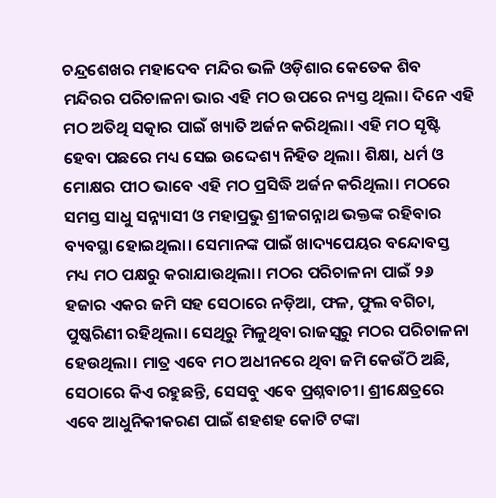ଚନ୍ଦ୍ରଶେଖର ମହାଦେବ ମନ୍ଦିର ଭଳି ଓଡ଼ିଶାର କେତେକ ଶିବ ମନ୍ଦିରର ପରିଚାଳନା ଭାର ଏହି ମଠ ଉପରେ ନ୍ୟସ୍ତ ଥିଲା। ଦିନେ ଏହି ମଠ ଅତିଥି ସତ୍କାର ପାଇଁ ଖ୍ୟାତି ଅର୍ଜନ କରିଥିଲା। ଏହି ମଠ ସୃଷ୍ଟି ହେବା ପଛରେ ମଧ୍ୟ ସେଇ ଉଦ୍ଦେଶ୍ୟ ନିହିତ ଥିଲା। ଶିକ୍ଷା, ଧର୍ମ ଓ ମୋକ୍ଷର ପୀଠ ଭାବେ ଏହି ମଠ ପ୍ରସିଦ୍ଧି ଅର୍ଜନ କରିଥିଲା। ମଠରେ ସମସ୍ତ ସାଧୁ ସନ୍ନ୍ୟାସୀ ଓ ମହାପ୍ରଭୁ ଶ୍ରୀଜଗନ୍ନାଥ ଭକ୍ତଙ୍କ ରହିବାର ବ୍ୟବସ୍ଥା ହୋଇଥିଲା। ସେମାନଙ୍କ ପାଇଁ ଖାଦ୍ୟପେୟର ବନ୍ଦୋବସ୍ତ ମଧ୍ୟ ମଠ ପକ୍ଷରୁ କରାଯାଉଥିଲା। ମଠର ପରିଚାଳନା ପାଇଁ ୨୬ ହଜାର ଏକର ଜମି ସହ ସେଠାରେ ନଡ଼ିଆ, ଫଳ, ଫୁଲ ବଗିଚା, ପୁଷ୍କରିଣୀ ରହିଥିଲା। ସେଥିରୁ ମିଳୁଥିବା ରାଜସ୍ବରୁ ମଠର ପରିଚାଳନା ହେଉଥିଲା। ମାତ୍ର ଏବେ ମଠ ଅଧୀନରେ ଥିବା ଜମି କେଉଁଠି ଅଛି, ସେଠାରେ କିଏ ରହୁଛନ୍ତି, ସେସବୁ ଏବେ ପ୍ରଶ୍ନବାଚୀ। ଶ୍ରୀକ୍ଷେତ୍ରରେ ଏବେ ଆଧୁନିକୀକରଣ ପାଇଁ ଶହଶହ‌ କୋଟି ଟଙ୍କା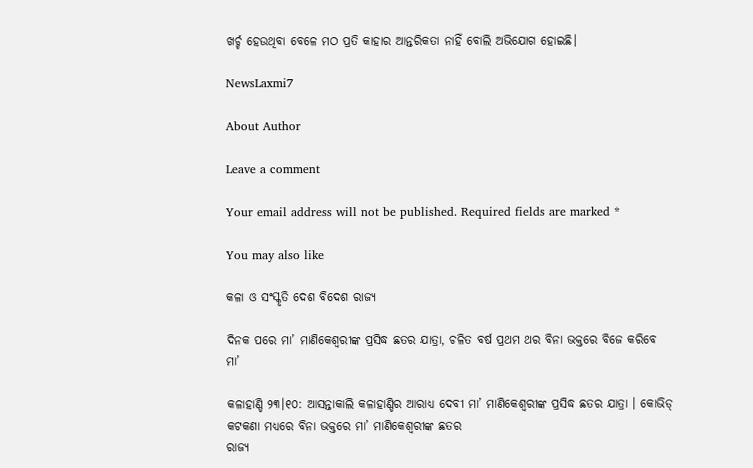ଖର୍ଚ୍ଚ ହେଉଥିବା ବେଳେ ମଠ ପ୍ରତି କାହାର ଆନ୍ତରିକତା ନାହିଁ ବୋଲି ଅଭିଯୋଗ ହୋଇଛି।

NewsLaxmi7

About Author

Leave a comment

Your email address will not be published. Required fields are marked *

You may also like

କଳା ଓ ସଂସ୍କୃତି ଦେଶ ବିଦେଶ ରାଜ୍ୟ

ଦିନକ ପରେ ମା’ ମାଣିକେଶ୍ବରୀଙ୍କ ପ୍ରସିଦ୍ଧ ଛତର ଯାତ୍ରା, ଚଳିତ ବର୍ଷ ପ୍ରଥମ ଥର ବିନା ଭକ୍ତରେ ବିଜେ କରିବେ ମା’

କଳାହାଣ୍ଡି ୨୩।୧୦: ଆସନ୍ତାକାଲି କଳାହାଣ୍ଡିର ଆରାଧ୍ୟ ଦେବୀ ମା’ ମାଣିକେଶ୍ବରୀଙ୍କ ପ୍ରସିଦ୍ଧ ଛତର ଯାତ୍ରା । କୋଭିଡ୍ କଟକଣା ମଧ୍ୟରେ ବିନା ଭକ୍ତରେ ମା’ ମାଣିକେଶ୍ବରୀଙ୍କ ଛତର
ରାଜ୍ୟ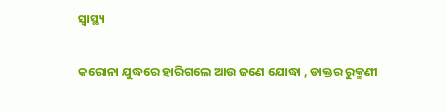ସ୍ୱାସ୍ଥ୍ୟ

କରୋନା ଯୁଦ୍ଧରେ ହାରିଗଲେ ଆଉ ଜଣେ ଯୋଦ୍ଧା , ଡାକ୍ତର ରୁକ୍ମଣୀ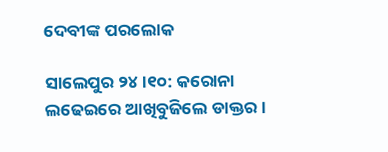ଦେବୀଙ୍କ ପରଲୋକ

ସାଲେପୁର ୨୪।୧୦: କରୋନା ଲଢେଇରେ ଆଖିବୁଜିଲେ ଡାକ୍ତର ।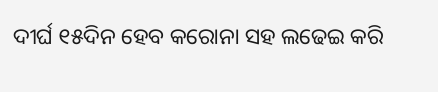ଦୀର୍ଘ ୧୫ଦିନ ହେବ କରୋନା ସହ ଲଢେଇ କରି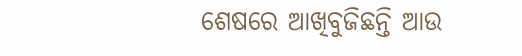ଶେଷରେ ଆଖିବୁଜିଛନ୍ତି ଆଉ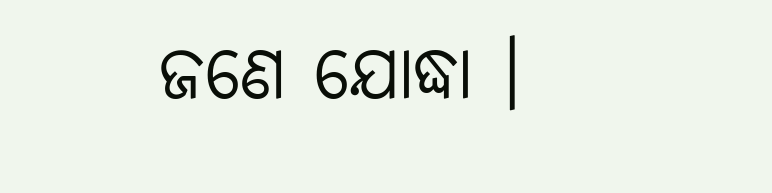ଜଣେ ଯୋଦ୍ଧା ।